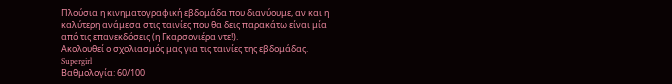Πλούσια η κινηματογραφική εβδομάδα που διανύουμε, αν και η καλύτερη ανάμεσα στις ταινίες που θα δεις παρακάτω είναι μία από τις επανεκδόσεις (η Γκαρσονιέρα ντε!).
Ακολουθεί ο σχολιασμός μας για τις ταινίες της εβδομάδας.
Supergirl
Βαθμολογία: 60/100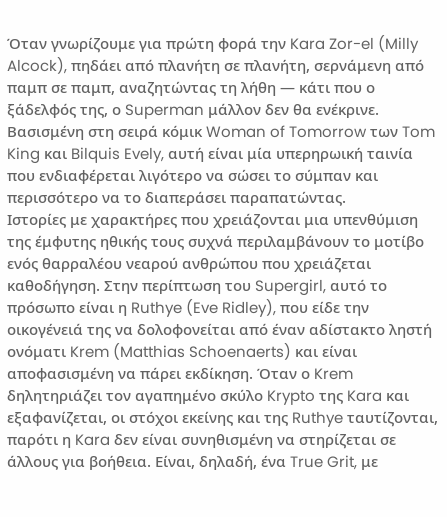Όταν γνωρίζουμε για πρώτη φορά την Kara Zor-el (Milly Alcock), πηδάει από πλανήτη σε πλανήτη, σερνάμενη από παμπ σε παμπ, αναζητώντας τη λήθη — κάτι που ο ξάδελφός της, ο Superman μάλλον δεν θα ενέκρινε. Βασισμένη στη σειρά κόμικ Woman of Tomorrow των Tom King και Bilquis Evely, αυτή είναι μία υπερηρωική ταινία που ενδιαφέρεται λιγότερο να σώσει το σύμπαν και περισσότερο να το διαπεράσει παραπατώντας.
Ιστορίες με χαρακτήρες που χρειάζονται μια υπενθύμιση της έμφυτης ηθικής τους συχνά περιλαμβάνουν το μοτίβο ενός θαρραλέου νεαρού ανθρώπου που χρειάζεται καθοδήγηση. Στην περίπτωση του Supergirl, αυτό το πρόσωπο είναι η Ruthye (Eve Ridley), που είδε την οικογένειά της να δολοφονείται από έναν αδίστακτο ληστή ονόματι Krem (Matthias Schoenaerts) και είναι αποφασισμένη να πάρει εκδίκηση. Όταν ο Krem δηλητηριάζει τον αγαπημένο σκύλο Krypto της Kara και εξαφανίζεται, οι στόχοι εκείνης και της Ruthye ταυτίζονται, παρότι η Kara δεν είναι συνηθισμένη να στηρίζεται σε άλλους για βοήθεια. Είναι, δηλαδή, ένα True Grit, με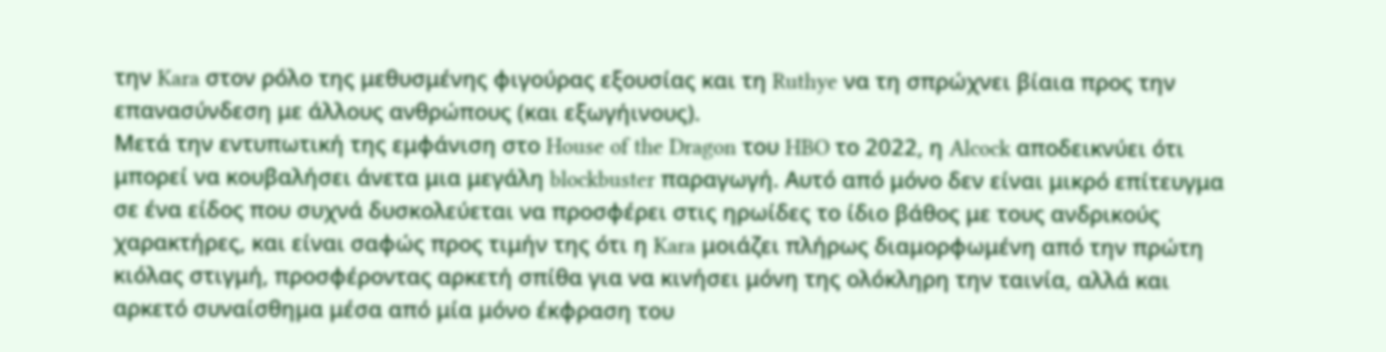την Kara στον ρόλο της μεθυσμένης φιγούρας εξουσίας και τη Ruthye να τη σπρώχνει βίαια προς την επανασύνδεση με άλλους ανθρώπους (και εξωγήινους).
Μετά την εντυπωτική της εμφάνιση στο House of the Dragon του HBO το 2022, η Alcock αποδεικνύει ότι μπορεί να κουβαλήσει άνετα μια μεγάλη blockbuster παραγωγή. Αυτό από μόνο δεν είναι μικρό επίτευγμα σε ένα είδος που συχνά δυσκολεύεται να προσφέρει στις ηρωίδες το ίδιο βάθος με τους ανδρικούς χαρακτήρες, και είναι σαφώς προς τιμήν της ότι η Kara μοιάζει πλήρως διαμορφωμένη από την πρώτη κιόλας στιγμή, προσφέροντας αρκετή σπίθα για να κινήσει μόνη της ολόκληρη την ταινία, αλλά και αρκετό συναίσθημα μέσα από μία μόνο έκφραση του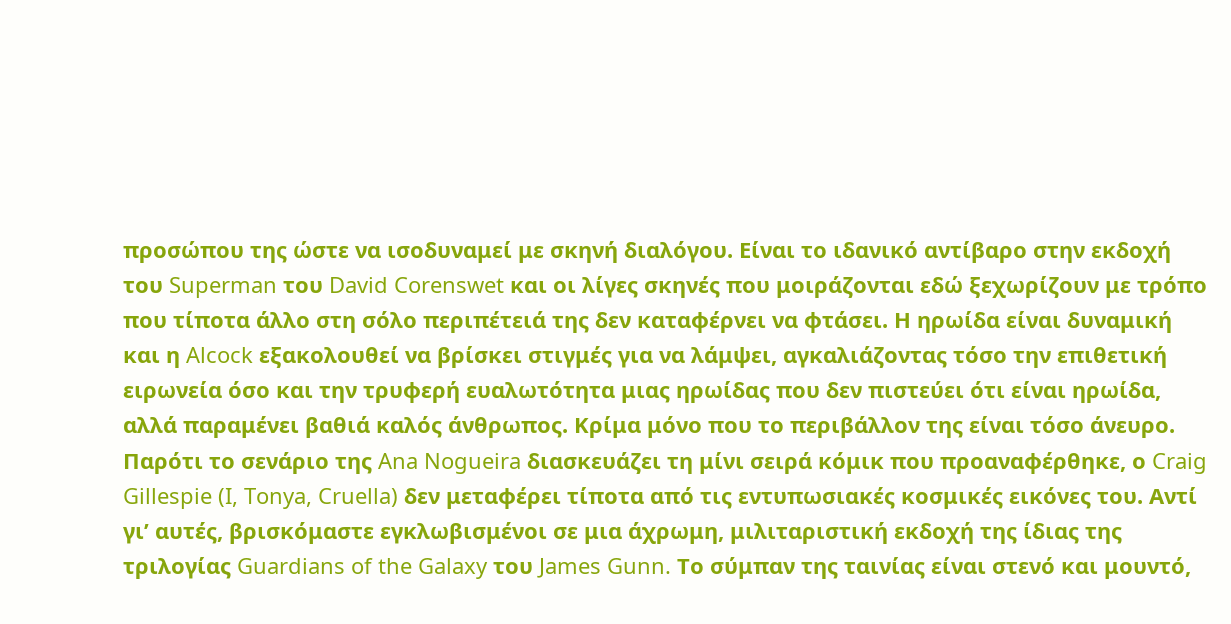προσώπου της ώστε να ισοδυναμεί με σκηνή διαλόγου. Είναι το ιδανικό αντίβαρο στην εκδοχή του Superman του David Corenswet και οι λίγες σκηνές που μοιράζονται εδώ ξεχωρίζουν με τρόπο που τίποτα άλλο στη σόλο περιπέτειά της δεν καταφέρνει να φτάσει. Η ηρωίδα είναι δυναμική και η Alcock εξακολουθεί να βρίσκει στιγμές για να λάμψει, αγκαλιάζοντας τόσο την επιθετική ειρωνεία όσο και την τρυφερή ευαλωτότητα μιας ηρωίδας που δεν πιστεύει ότι είναι ηρωίδα, αλλά παραμένει βαθιά καλός άνθρωπος. Κρίμα μόνο που το περιβάλλον της είναι τόσο άνευρο.
Παρότι το σενάριο της Ana Nogueira διασκευάζει τη μίνι σειρά κόμικ που προαναφέρθηκε, ο Craig Gillespie (I, Tonya, Cruella) δεν μεταφέρει τίποτα από τις εντυπωσιακές κοσμικές εικόνες του. Αντί γι’ αυτές, βρισκόμαστε εγκλωβισμένοι σε μια άχρωμη, μιλιταριστική εκδοχή της ίδιας της τριλογίας Guardians of the Galaxy του James Gunn. Το σύμπαν της ταινίας είναι στενό και μουντό,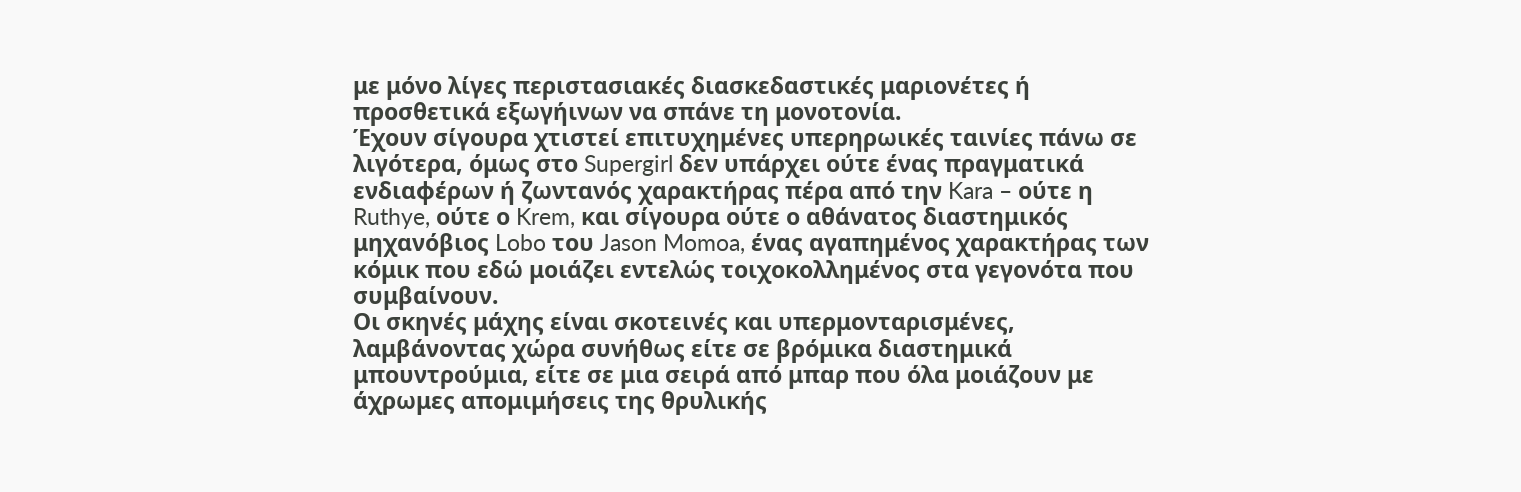με μόνο λίγες περιστασιακές διασκεδαστικές μαριονέτες ή προσθετικά εξωγήινων να σπάνε τη μονοτονία.
Έχουν σίγουρα χτιστεί επιτυχημένες υπερηρωικές ταινίες πάνω σε λιγότερα, όμως στο Supergirl δεν υπάρχει ούτε ένας πραγματικά ενδιαφέρων ή ζωντανός χαρακτήρας πέρα από την Kara – ούτε η Ruthye, ούτε ο Krem, και σίγουρα ούτε ο αθάνατος διαστημικός μηχανόβιος Lobo του Jason Momoa, ένας αγαπημένος χαρακτήρας των κόμικ που εδώ μοιάζει εντελώς τοιχοκολλημένος στα γεγονότα που συμβαίνουν.
Οι σκηνές μάχης είναι σκοτεινές και υπερμονταρισμένες, λαμβάνοντας χώρα συνήθως είτε σε βρόμικα διαστημικά μπουντρούμια, είτε σε μια σειρά από μπαρ που όλα μοιάζουν με άχρωμες απομιμήσεις της θρυλικής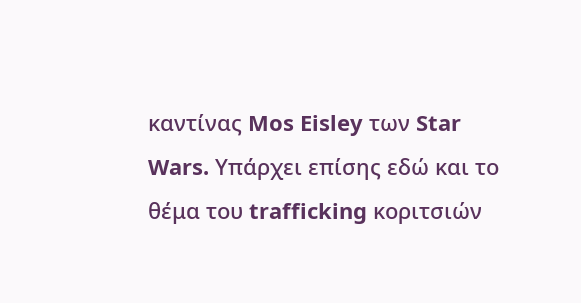καντίνας Mos Eisley των Star Wars. Υπάρχει επίσης εδώ και το θέμα του trafficking κοριτσιών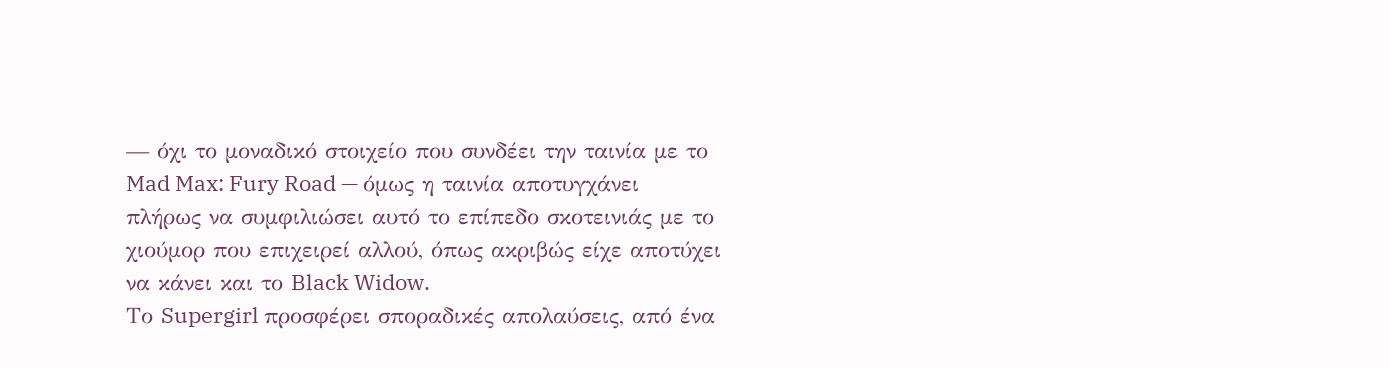— όχι το μοναδικό στοιχείο που συνδέει την ταινία με το Mad Max: Fury Road — όμως η ταινία αποτυγχάνει πλήρως να συμφιλιώσει αυτό το επίπεδο σκοτεινιάς με το χιούμορ που επιχειρεί αλλού, όπως ακριβώς είχε αποτύχει να κάνει και το Black Widow.
Το Supergirl προσφέρει σποραδικές απολαύσεις, από ένα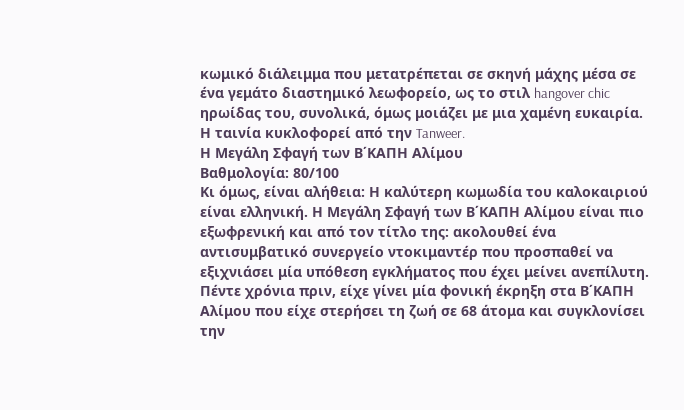κωμικό διάλειμμα που μετατρέπεται σε σκηνή μάχης μέσα σε ένα γεμάτο διαστημικό λεωφορείο, ως το στιλ hangover chic ηρωίδας του, συνολικά, όμως μοιάζει με μια χαμένη ευκαιρία.
Η ταινία κυκλοφορεί από την Tanweer.
Η Μεγάλη Σφαγή των Β΄ΚΑΠΗ Αλίμου
Βαθμολογία: 80/100
Κι όμως, είναι αλήθεια: Η καλύτερη κωμωδία του καλοκαιριού είναι ελληνική. Η Μεγάλη Σφαγή των Β΄ΚΑΠΗ Αλίμου είναι πιο εξωφρενική και από τον τίτλο της: ακολουθεί ένα αντισυμβατικό συνεργείο ντοκιμαντέρ που προσπαθεί να εξιχνιάσει μία υπόθεση εγκλήματος που έχει μείνει ανεπίλυτη. Πέντε χρόνια πριν, είχε γίνει μία φονική έκρηξη στα Β΄ΚΑΠΗ Αλίμου που είχε στερήσει τη ζωή σε 68 άτομα και συγκλονίσει την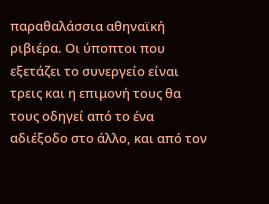παραθαλάσσια αθηναϊκή ριβιέρα. Οι ύποπτοι που εξετάζει το συνεργείο είναι τρεις και η επιμονή τους θα τους οδηγεί από το ένα αδιέξοδο στο άλλο, και από τον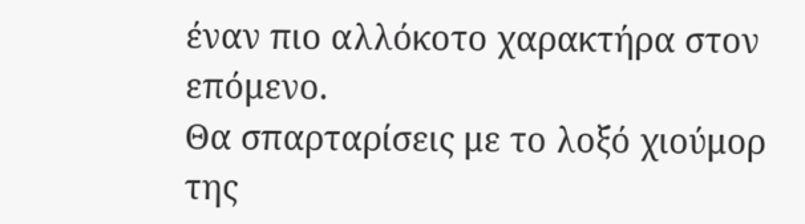έναν πιο αλλόκοτο χαρακτήρα στον επόμενο.
Θα σπαρταρίσεις με το λοξό χιούμορ της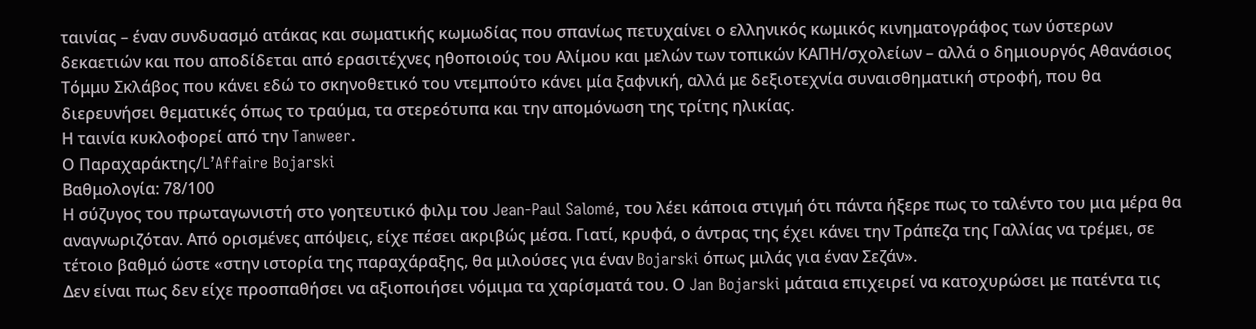ταινίας – έναν συνδυασμό ατάκας και σωματικής κωμωδίας που σπανίως πετυχαίνει ο ελληνικός κωμικός κινηματογράφος των ύστερων δεκαετιών και που αποδίδεται από ερασιτέχνες ηθοποιούς του Αλίμου και μελών των τοπικών ΚΑΠΗ/σχολείων – αλλά ο δημιουργός Αθανάσιος Τόμμυ Σκλάβος που κάνει εδώ το σκηνοθετικό του ντεμπούτο κάνει μία ξαφνική, αλλά με δεξιοτεχνία συναισθηματική στροφή, που θα διερευνήσει θεματικές όπως το τραύμα, τα στερεότυπα και την απομόνωση της τρίτης ηλικίας.
Η ταινία κυκλοφορεί από την Tanweer.
Ο Παραχαράκτης/L’Affaire Bojarski
Βαθμολογία: 78/100
Η σύζυγος του πρωταγωνιστή στο γοητευτικό φιλμ του Jean-Paul Salomé, του λέει κάποια στιγμή ότι πάντα ήξερε πως το ταλέντο του μια μέρα θα αναγνωριζόταν. Από ορισμένες απόψεις, είχε πέσει ακριβώς μέσα. Γιατί, κρυφά, ο άντρας της έχει κάνει την Τράπεζα της Γαλλίας να τρέμει, σε τέτοιο βαθμό ώστε «στην ιστορία της παραχάραξης, θα μιλούσες για έναν Bojarski όπως μιλάς για έναν Σεζάν».
Δεν είναι πως δεν είχε προσπαθήσει να αξιοποιήσει νόμιμα τα χαρίσματά του. Ο Jan Bojarski μάταια επιχειρεί να κατοχυρώσει με πατέντα τις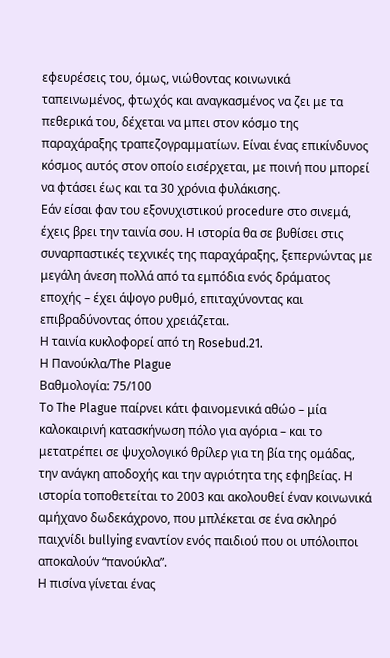εφευρέσεις του, όμως, νιώθοντας κοινωνικά ταπεινωμένος, φτωχός και αναγκασμένος να ζει με τα πεθερικά του, δέχεται να μπει στον κόσμο της παραχάραξης τραπεζογραμματίων. Είναι ένας επικίνδυνος κόσμος αυτός στον οποίο εισέρχεται, με ποινή που μπορεί να φτάσει έως και τα 30 χρόνια φυλάκισης.
Εάν είσαι φαν του εξονυχιστικού procedure στο σινεμά, έχεις βρει την ταινία σου. Η ιστορία θα σε βυθίσει στις συναρπαστικές τεχνικές της παραχάραξης, ξεπερνώντας με μεγάλη άνεση πολλά από τα εμπόδια ενός δράματος εποχής – έχει άψογο ρυθμό, επιταχύνοντας και επιβραδύνοντας όπου χρειάζεται.
Η ταινία κυκλοφορεί από τη Rosebud.21.
Η Πανούκλα/The Plague
Βαθμολογία: 75/100
Το The Plague παίρνει κάτι φαινομενικά αθώο – μία καλοκαιρινή κατασκήνωση πόλο για αγόρια – και το μετατρέπει σε ψυχολογικό θρίλερ για τη βία της ομάδας, την ανάγκη αποδοχής και την αγριότητα της εφηβείας. Η ιστορία τοποθετείται το 2003 και ακολουθεί έναν κοινωνικά αμήχανο δωδεκάχρονο, που μπλέκεται σε ένα σκληρό παιχνίδι bullying εναντίον ενός παιδιού που οι υπόλοιποι αποκαλούν “πανούκλα”.
Η πισίνα γίνεται ένας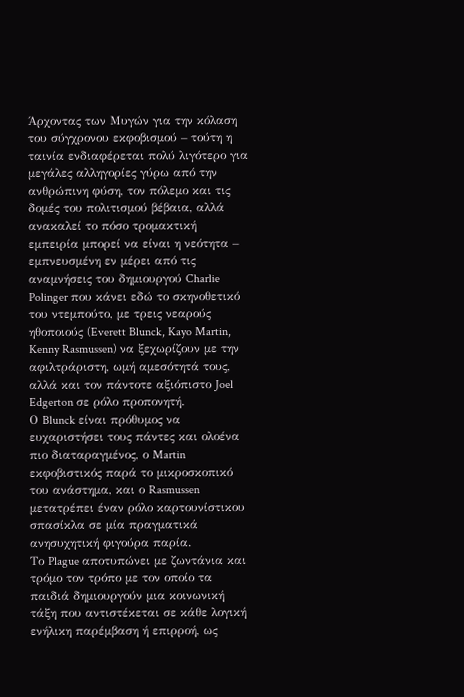Άρχοντας των Μυγών για την κόλαση του σύγχρονου εκφοβισμού – τούτη η ταινία ενδιαφέρεται πολύ λιγότερο για μεγάλες αλληγορίες γύρω από την ανθρώπινη φύση, τον πόλεμο και τις δομές του πολιτισμού βέβαια, αλλά ανακαλεί το πόσο τρομακτική εμπειρία μπορεί να είναι η νεότητα – εμπνευσμένη εν μέρει από τις αναμνήσεις του δημιουργού Charlie Polinger που κάνει εδώ το σκηνοθετικό του ντεμπούτο, με τρεις νεαρούς ηθοποιούς (Everett Blunck, Kayo Martin, Kenny Rasmussen) να ξεχωρίζουν με την αφιλτράριστη, ωμή αμεσότητά τους, αλλά και τον πάντοτε αξιόπιστο Joel Edgerton σε ρόλο προπονητή.
Ο Blunck είναι πρόθυμος να ευχαριστήσει τους πάντες και ολοένα πιο διαταραγμένος, ο Martin εκφοβιστικός παρά το μικροσκοπικό του ανάστημα, και ο Rasmussen μετατρέπει έναν ρόλο καρτουνίστικου σπασίκλα σε μία πραγματικά ανησυχητική φιγούρα παρία.
Το Plague αποτυπώνει με ζωντάνια και τρόμο τον τρόπο με τον οποίο τα παιδιά δημιουργούν μια κοινωνική τάξη που αντιστέκεται σε κάθε λογική ενήλικη παρέμβαση ή επιρροή, ως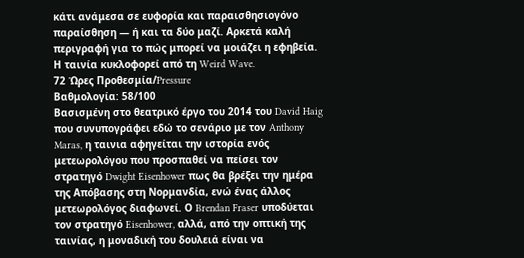κάτι ανάμεσα σε ευφορία και παραισθησιογόνο παραίσθηση — ή και τα δύο μαζί. Αρκετά καλή περιγραφή για το πώς μπορεί να μοιάζει η εφηβεία.
Η ταινία κυκλοφορεί από τη Weird Wave.
72 Ώρες Προθεσμία/Pressure
Βαθμολογία: 58/100
Βασισμένη στο θεατρικό έργο του 2014 του David Haig που συνυπογράφει εδώ το σενάριο με τον Anthony Maras, η ταινια αφηγείται την ιστορία ενός μετεωρολόγου που προσπαθεί να πείσει τον στρατηγό Dwight Eisenhower πως θα βρέξει την ημέρα της Απόβασης στη Νορμανδία, ενώ ένας άλλος μετεωρολόγος διαφωνεί. Ο Brendan Fraser υποδύεται τον στρατηγό Eisenhower, αλλά, από την οπτική της ταινίας, η μοναδική του δουλειά είναι να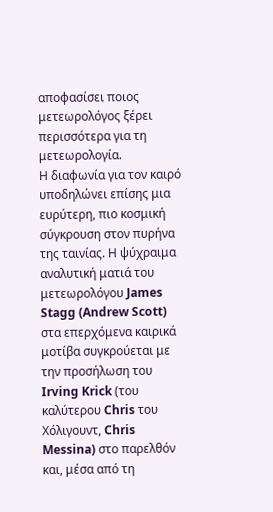αποφασίσει ποιος μετεωρολόγος ξέρει περισσότερα για τη μετεωρολογία.
Η διαφωνία για τον καιρό υποδηλώνει επίσης μια ευρύτερη, πιο κοσμική σύγκρουση στον πυρήνα της ταινίας. Η ψύχραιμα αναλυτική ματιά του μετεωρολόγου James Stagg (Andrew Scott) στα επερχόμενα καιρικά μοτίβα συγκρούεται με την προσήλωση του Irving Krick (του καλύτερου Chris του Χόλιγουντ, Chris Messina) στο παρελθόν και, μέσα από τη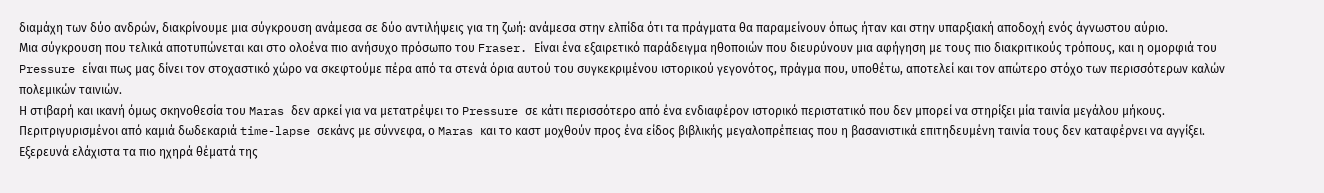διαμάχη των δύο ανδρών, διακρίνουμε μια σύγκρουση ανάμεσα σε δύο αντιλήψεις για τη ζωή: ανάμεσα στην ελπίδα ότι τα πράγματα θα παραμείνουν όπως ήταν και στην υπαρξιακή αποδοχή ενός άγνωστου αύριο.
Μια σύγκρουση που τελικά αποτυπώνεται και στο ολοένα πιο ανήσυχο πρόσωπο του Fraser. Είναι ένα εξαιρετικό παράδειγμα ηθοποιών που διευρύνουν μια αφήγηση με τους πιο διακριτικούς τρόπους, και η ομορφιά του Pressure είναι πως μας δίνει τον στοχαστικό χώρο να σκεφτούμε πέρα από τα στενά όρια αυτού του συγκεκριμένου ιστορικού γεγονότος, πράγμα που, υποθέτω, αποτελεί και τον απώτερο στόχο των περισσότερων καλών πολεμικών ταινιών.
Η στιβαρή και ικανή όμως σκηνοθεσία του Maras δεν αρκεί για να μετατρέψει το Pressure σε κάτι περισσότερο από ένα ενδιαφέρον ιστορικό περιστατικό που δεν μπορεί να στηρίξει μία ταινία μεγάλου μήκους. Περιτριγυρισμένοι από καμιά δωδεκαριά time-lapse σεκάνς με σύννεφα, ο Maras και το καστ μοχθούν προς ένα είδος βιβλικής μεγαλοπρέπειας που η βασανιστικά επιτηδευμένη ταινία τους δεν καταφέρνει να αγγίξει. Εξερευνά ελάχιστα τα πιο ηχηρά θέματά της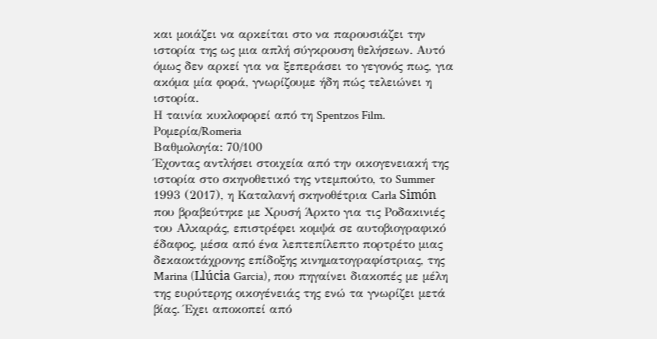και μοιάζει να αρκείται στο να παρουσιάζει την ιστορία της ως μια απλή σύγκρουση θελήσεων. Αυτό όμως δεν αρκεί για να ξεπεράσει το γεγονός πως, για ακόμα μία φορά, γνωρίζουμε ήδη πώς τελειώνει η ιστορία.
Η ταινία κυκλοφορεί από τη Spentzos Film.
Ρομερία/Romeria
Βαθμολογία: 70/100
Έχοντας αντλήσει στοιχεία από την οικογενειακή της ιστορία στο σκηνοθετικό της ντεμπούτο, το Summer 1993 (2017), η Καταλανή σκηνοθέτρια Carla Simón που βραβεύτηκε με Χρυσή Άρκτο για τις Ροδακινιές του Αλκαράς, επιστρέφει κομψά σε αυτοβιογραφικό έδαφος, μέσα από ένα λεπτεπίλεπτο πορτρέτο μιας δεκαοκτάχρονης επίδοξης κινηματογραφίστριας, της Marina (Llúcia Garcia), που πηγαίνει διακοπές με μέλη της ευρύτερης οικογένειάς της ενώ τα γνωρίζει μετά βίας. Έχει αποκοπεί από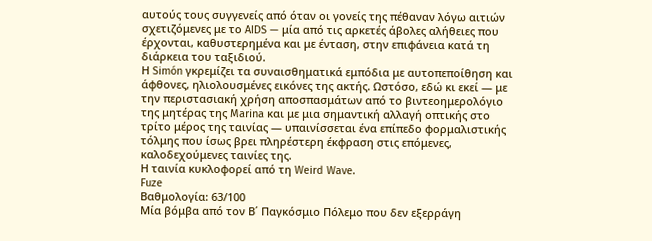αυτούς τους συγγενείς από όταν οι γονείς της πέθαναν λόγω αιτιών σχετιζόμενες με το AIDS — μία από τις αρκετές άβολες αλήθειες που έρχονται, καθυστερημένα και με ένταση, στην επιφάνεια κατά τη διάρκεια του ταξιδιού.
Η Simón γκρεμίζει τα συναισθηματικά εμπόδια με αυτοπεποίθηση και άφθονες, ηλιολουσμένες εικόνες της ακτής. Ωστόσο, εδώ κι εκεί — με την περιστασιακή χρήση αποσπασμάτων από το βιντεοημερολόγιο της μητέρας της Marina και με μια σημαντική αλλαγή οπτικής στο τρίτο μέρος της ταινίας — υπαινίσσεται ένα επίπεδο φορμαλιστικής τόλμης που ίσως βρει πληρέστερη έκφραση στις επόμενες, καλοδεχούμενες ταινίες της.
Η ταινία κυκλοφορεί από τη Weird Wave.
Fuze
Βαθμολογία: 63/100
Μία βόμβα από τον Β΄ Παγκόσμιο Πόλεμο που δεν εξερράγη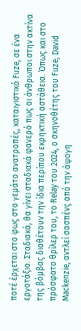ποτέ έρχεται στο φως στο γεμάτο ανατροπές, καταιγιστικό Fuze, σε ένα εργοτάξιο. Σταδιακά, θα γίνει σταδιακά φανερό πως οι άνθρωποι στην ακτίνα της βόμβας διαθέτουν την ίδια περίπου εκρηκτική αστάθεια. Όπως και στο πρόσφατο θρίλερ του, το Relay του 2024, ο σκηνοθέτης του Fuze, David Mackenzie, αντλεί σασπένς από την άψογη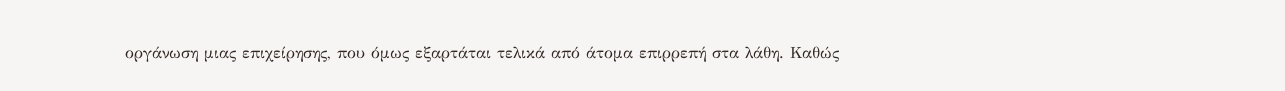οργάνωση μιας επιχείρησης, που όμως εξαρτάται τελικά από άτομα επιρρεπή στα λάθη. Καθώς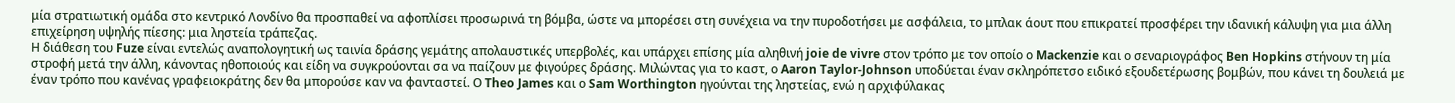μία στρατιωτική ομάδα στο κεντρικό Λονδίνο θα προσπαθεί να αφοπλίσει προσωρινά τη βόμβα, ώστε να μπορέσει στη συνέχεια να την πυροδοτήσει με ασφάλεια, το μπλακ άουτ που επικρατεί προσφέρει την ιδανική κάλυψη για μια άλλη επιχείρηση υψηλής πίεσης: μια ληστεία τράπεζας.
Η διάθεση του Fuze είναι εντελώς αναπολογητική ως ταινία δράσης γεμάτης απολαυστικές υπερβολές, και υπάρχει επίσης μία αληθινή joie de vivre στον τρόπο με τον οποίο ο Mackenzie και ο σεναριογράφος Ben Hopkins στήνουν τη μία στροφή μετά την άλλη, κάνοντας ηθοποιούς και είδη να συγκρούονται σα να παίζουν με φιγούρες δράσης. Μιλώντας για το καστ, ο Aaron Taylor-Johnson υποδύεται έναν σκληρόπετσο ειδικό εξουδετέρωσης βομβών, που κάνει τη δουλειά με έναν τρόπο που κανένας γραφειοκράτης δεν θα μπορούσε καν να φανταστεί. Ο Theo James και ο Sam Worthington ηγούνται της ληστείας, ενώ η αρχιφύλακας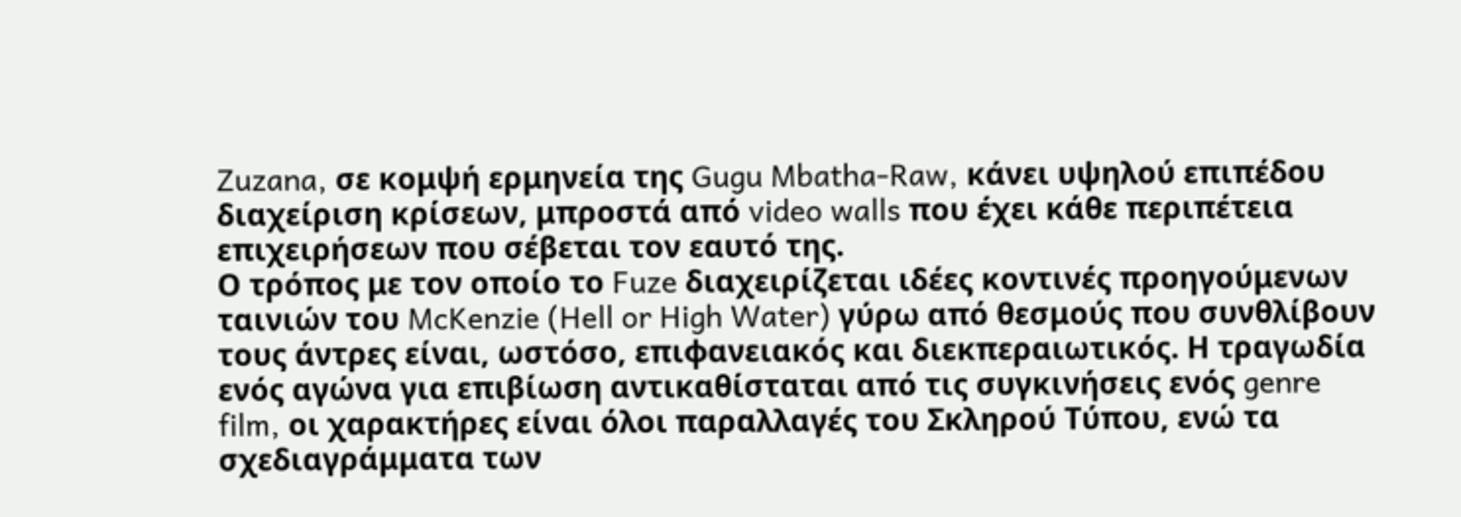Zuzana, σε κομψή ερμηνεία της Gugu Mbatha-Raw, κάνει υψηλού επιπέδου διαχείριση κρίσεων, μπροστά από video walls που έχει κάθε περιπέτεια επιχειρήσεων που σέβεται τον εαυτό της.
Ο τρόπος με τον οποίο το Fuze διαχειρίζεται ιδέες κοντινές προηγούμενων ταινιών του McKenzie (Hell or High Water) γύρω από θεσμούς που συνθλίβουν τους άντρες είναι, ωστόσο, επιφανειακός και διεκπεραιωτικός. Η τραγωδία ενός αγώνα για επιβίωση αντικαθίσταται από τις συγκινήσεις ενός genre film, oι χαρακτήρες είναι όλοι παραλλαγές του Σκληρού Τύπου, ενώ τα σχεδιαγράμματα των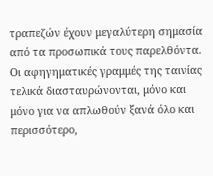τραπεζών έχουν μεγαλύτερη σημασία από τα προσωπικά τους παρελθόντα.
Οι αφηγηματικές γραμμές της ταινίας τελικά διασταυρώνονται, μόνο και μόνο για να απλωθούν ξανά όλο και περισσότερο,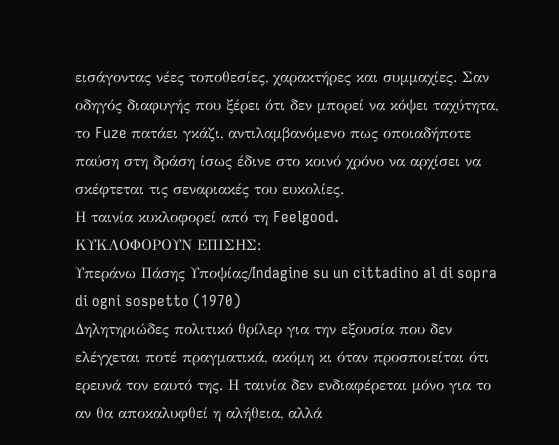εισάγοντας νέες τοποθεσίες, χαρακτήρες και συμμαχίες. Σαν οδηγός διαφυγής που ξέρει ότι δεν μπορεί να κόψει ταχύτητα, το Fuze πατάει γκάζι, αντιλαμβανόμενο πως οποιαδήποτε παύση στη δράση ίσως έδινε στο κοινό χρόνο να αρχίσει να σκέφτεται τις σεναριακές του ευκολίες.
Η ταινία κυκλοφορεί από τη Feelgood.
ΚΥΚΛΟΦΟΡΟΥΝ ΕΠΙΣΗΣ:
Υπεράνω Πάσης Υποψίας/Indagine su un cittadino al di sopra di ogni sospetto (1970)
Δηλητηριώδες πολιτικό θρίλερ για την εξουσία που δεν ελέγχεται ποτέ πραγματικά, ακόμη κι όταν προσποιείται ότι ερευνά τον εαυτό της. Η ταινία δεν ενδιαφέρεται μόνο για το αν θα αποκαλυφθεί η αλήθεια, αλλά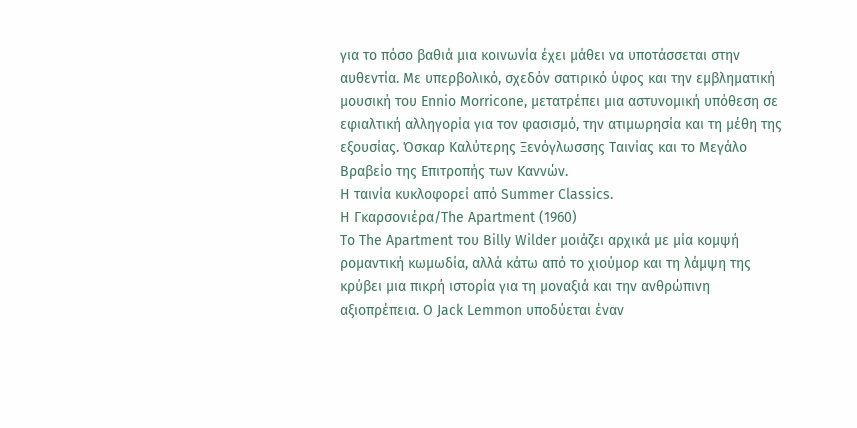για το πόσο βαθιά μια κοινωνία έχει μάθει να υποτάσσεται στην αυθεντία. Με υπερβολικό, σχεδόν σατιρικό ύφος και την εμβληματική μουσική του Ennio Morricone, μετατρέπει μια αστυνομική υπόθεση σε εφιαλτική αλληγορία για τον φασισμό, την ατιμωρησία και τη μέθη της εξουσίας. Όσκαρ Καλύτερης Ξενόγλωσσης Ταινίας και το Μεγάλο Βραβείο της Επιτροπής των Καννών.
Η ταινία κυκλοφορεί από Summer Classics.
Η Γκαρσονιέρα/The Apartment (1960)
Το The Apartment του Billy Wilder μοιάζει αρχικά με μία κομψή ρομαντική κωμωδία, αλλά κάτω από το χιούμορ και τη λάμψη της κρύβει μια πικρή ιστορία για τη μοναξιά και την ανθρώπινη αξιοπρέπεια. Ο Jack Lemmon υποδύεται έναν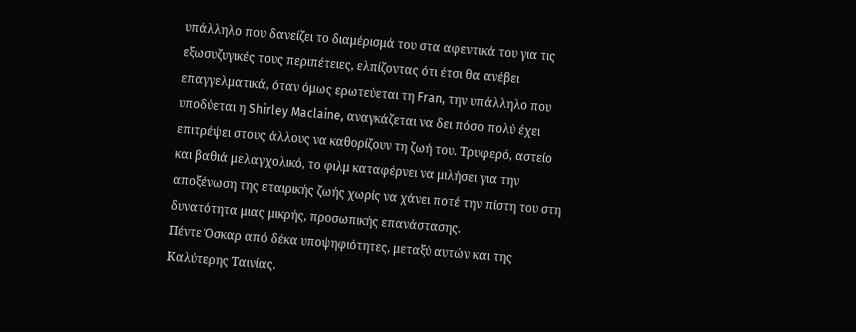υπάλληλο που δανείζει το διαμέρισμά του στα αφεντικά του για τις εξωσυζυγικές τους περιπέτειες, ελπίζοντας ότι έτσι θα ανέβει επαγγελματικά, όταν όμως ερωτεύεται τη Fran, την υπάλληλο που υποδύεται η Shirley Maclaine, αναγκάζεται να δει πόσο πολύ έχει επιτρέψει στους άλλους να καθορίζουν τη ζωή του. Τρυφερό, αστείο και βαθιά μελαγχολικό, το φιλμ καταφέρνει να μιλήσει για την αποξένωση της εταιρικής ζωής χωρίς να χάνει ποτέ την πίστη του στη δυνατότητα μιας μικρής, προσωπικής επανάστασης.
Πέντε Όσκαρ από δέκα υποψηφιότητες, μεταξύ αυτών και της Καλύτερης Ταινίας.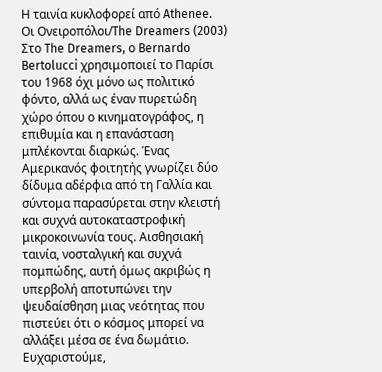Η ταινία κυκλοφορεί από Athenee.
Οι Ονειροπόλοι/The Dreamers (2003)
Στο The Dreamers, ο Bernardo Bertolucci χρησιμοποιεί το Παρίσι του 1968 όχι μόνο ως πολιτικό φόντο, αλλά ως έναν πυρετώδη χώρο όπου ο κινηματογράφος, η επιθυμία και η επανάσταση μπλέκονται διαρκώς. Ένας Αμερικανός φοιτητής γνωρίζει δύο δίδυμα αδέρφια από τη Γαλλία και σύντομα παρασύρεται στην κλειστή και συχνά αυτοκαταστροφική μικροκοινωνία τους. Αισθησιακή ταινία, νοσταλγική και συχνά πομπώδης, αυτή όμως ακριβώς η υπερβολή αποτυπώνει την ψευδαίσθηση μιας νεότητας που πιστεύει ότι ο κόσμος μπορεί να αλλάξει μέσα σε ένα δωμάτιο. Ευχαριστούμε,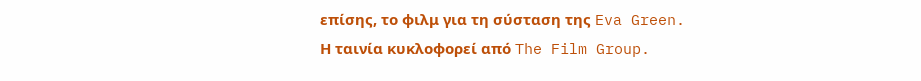επίσης, το φιλμ για τη σύσταση της Eva Green.
Η ταινία κυκλοφορεί από The Film Group.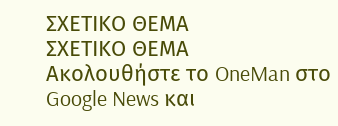ΣΧΕΤΙΚΟ ΘΕΜΑ
ΣΧΕΤΙΚΟ ΘΕΜΑ
Ακολουθήστε το OneMan στο Google News και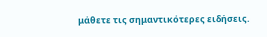μάθετε τις σημαντικότερες ειδήσεις.